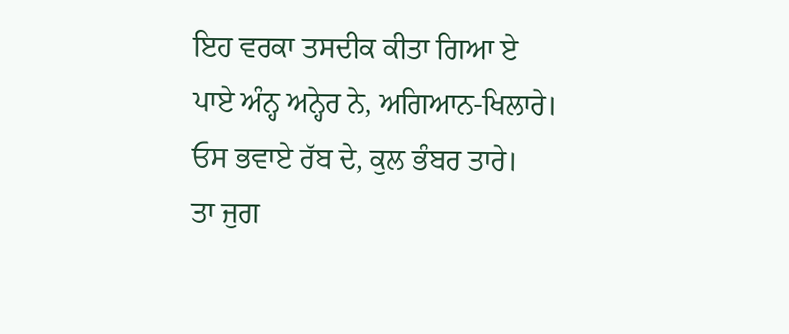ਇਹ ਵਰਕਾ ਤਸਦੀਕ ਕੀਤਾ ਗਿਆ ਏ
ਪਾਏ ਅੰਨ੍ਹ ਅਨ੍ਹੇਰ ਨੇ, ਅਗਿਆਨ-ਖਿਲਾਰੇ।
ਓਸ ਭਵਾਏ ਰੱਬ ਦੇ, ਕੁਲ ਭੰਬਰ ਤਾਰੇ।
ਤਾ ਜੁਗ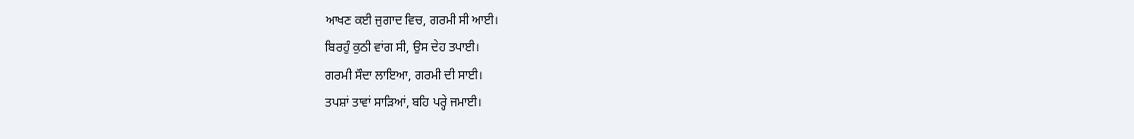ਆਖਣ ਕਈ ਜੁਗਾਦ ਵਿਚ, ਗਰਮੀ ਸੀ ਆਈ।
ਬਿਰਹੁੰ ਕੁਠੀ ਵਾਂਗ ਸੀ, ਉਸ ਦੇਹ ਤਪਾਈ।
ਗਰਮੀ ਸੌਦਾ ਲਾਇਆ, ਗਰਮੀ ਦੀ ਸਾਈ।
ਤਪਸ਼ਾਂ ਤਾਵਾਂ ਸਾੜਿਆਂ, ਬਹਿ ਪਰ੍ਹੇ ਜਮਾਈ।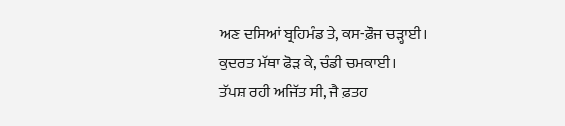ਅਣ ਦਸਿਆਂ ਬ੍ਰਹਿਮੰਡ ਤੇ, ਕਸ-ਫ਼ੌਜ ਚੜ੍ਹਾਈ।
ਕੁਦਰਤ ਮੱਥਾ ਫੋੜ ਕੇ, ਚੰਡੀ ਚਮਕਾਈ।
ਤੱਪਸ਼ ਰਹੀ ਅਜਿੱਤ ਸੀ, ਜੈ ਫ਼ਤਹ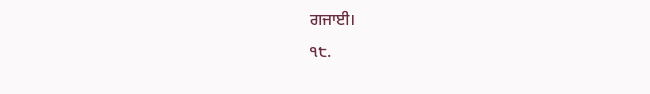ਗਜਾਈ।
੧੮.